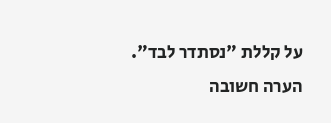על קללת "נסתדר לבד".
הערה חשובה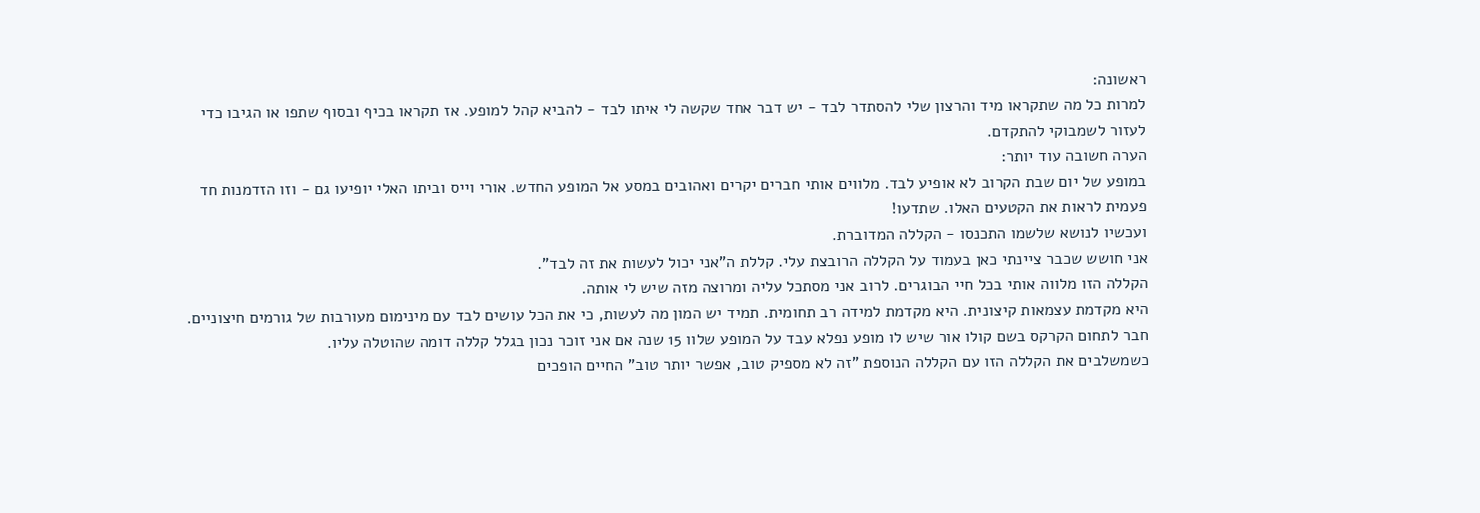ראשונה:
למרות כל מה שתקראו מיד והרצון שלי להסתדר לבד - יש דבר אחד שקשה לי איתו לבד - להביא קהל למופע. אז תקראו בכיף ובסוף שתפו או הגיבו כדי לעזור לשמבוקי להתקדם.
הערה חשובה עוד יותר:
במופע של יום שבת הקרוב לא אופיע לבד. מלווים אותי חברים יקרים ואהובים במסע אל המופע החדש. אורי וייס וביתו האלי יופיעו גם - וזו הזדמנות חד פעמית לראות את הקטעים האלו. שתדעו!
ועכשיו לנושא שלשמו התכנסו - הקללה המדוברת.
אני חושש שכבר ציינתי כאן בעמוד על הקללה הרובצת עלי. קללת ה"אני יכול לעשות את זה לבד".
הקללה הזו מלווה אותי בכל חיי הבוגרים. לרוב אני מסתכל עליה ומרוצה מזה שיש לי אותה.
היא מקדמת עצמאות קיצונית. היא מקדמת למידה רב תחומית. תמיד יש המון מה לעשות, כי את הכל עושים לבד עם מינימום מעורבות של גורמים חיצוניים.
חבר לתחום הקרקס בשם קולו אור שיש לו מופע נפלא עבד על המופע שלוו 15 שנה אם אני זוכר נכון בגלל קללה דומה שהוטלה עליו.
כשמשלבים את הקללה הזו עם הקללה הנוספת "זה לא מספיק טוב, אפשר יותר טוב" החיים הופכים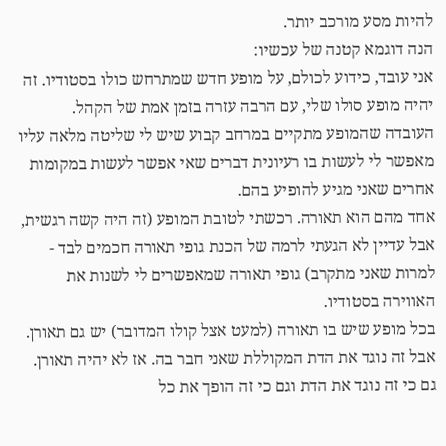להיות מסע מורכב יותר.
הנה דוגמא קטנה של עכשיו:
אני עובד, כידוע לכולם, על מופע חדש שמתרחש כולו בסטודיו. זה יהיה מופע סולו שלי, עם הרבה עזרה בזמן אמת של הקהל.
העובדה שהמופע מתקיים במרחב קבוע שיש לי שליטה מלאה עליו מאפשר לי לעשות בו רעיונית דברים שאי אפשר לעשות במקומות אחרים שאני מגיע להופיע בהם.
אחד מהם הוא תאורה. רכשתי לטובת המופע (זה היה קשה רגשית, אבל עדיין לא הגעתי לרמה של הכנת גופי תאורה חכמים לבד - למרות שאני מתקרב) גופי תאורה שמאפשרים לי לשנות את האווירה בסטודיו.
בכל מופע שיש בו תאורה (למעט אצל קולו המדובר) יש גם תאורן. אבל זה נוגד את הדת המקוללת שאני חבר בה. אז לא יהיה תאורן. גם כי זה נוגד את הדת וגם כי זה הופך את כל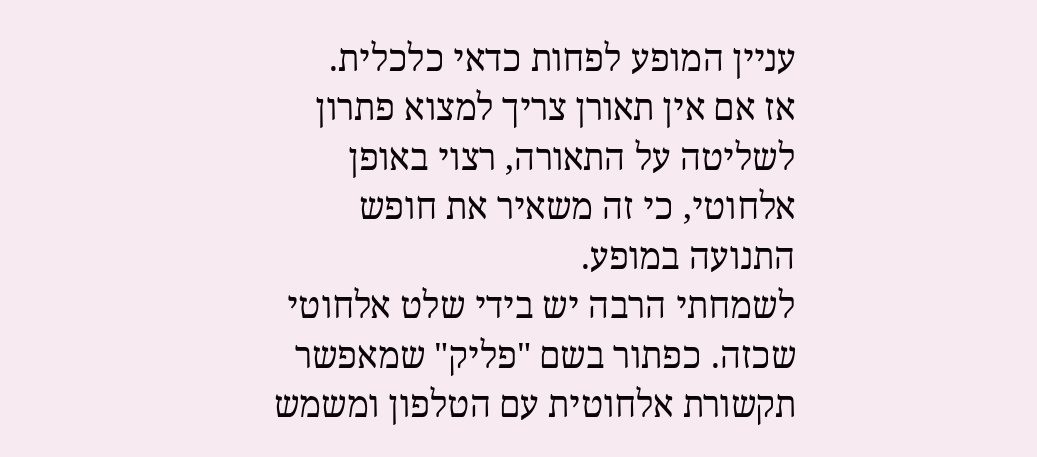עניין המופע לפחות כדאי כלכלית.
אז אם אין תאורן צריך למצוא פתרון לשליטה על התאורה, רצוי באופן אלחוטי, כי זה משאיר את חופש התנועה במופע.
לשמחתי הרבה יש בידי שלט אלחוטי שכזה. כפתור בשם "פליק" שמאפשר תקשורת אלחוטית עם הטלפון ומשמש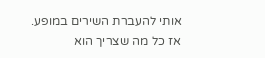אותי להעברת השירים במופע.
אז כל מה שצריך הוא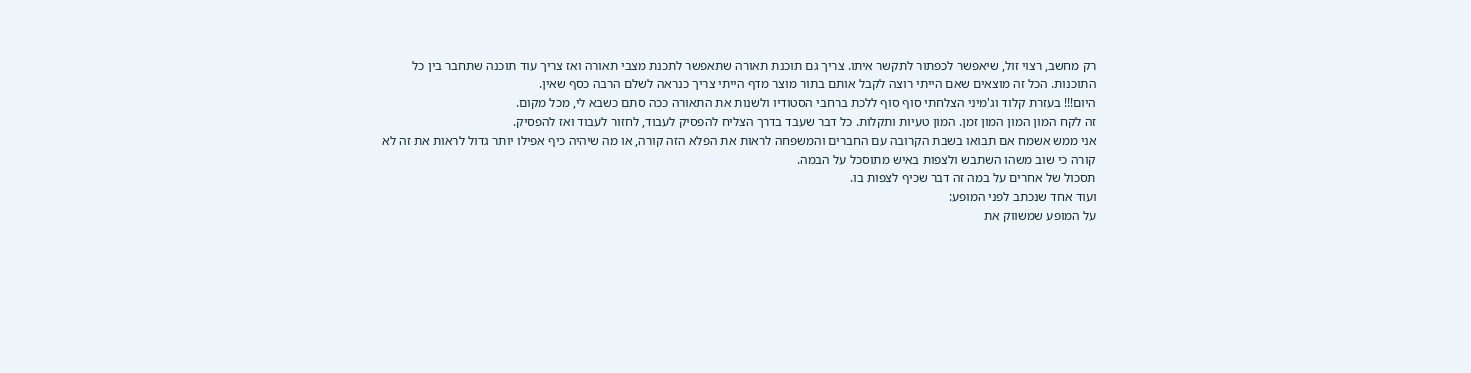רק מחשב, רצוי זול, שיאפשר לכפתור לתקשר איתו. צריך גם תוכנת תאורה שתאפשר לתכנת מצבי תאורה ואז צריך עוד תוכנה שתחבר בין כל התוכנות. הכל זה מוצאים שאם הייתי רוצה לקבל אותם בתור מוצר מדף הייתי צריך כנראה לשלם הרבה כסף שאין.
היום!!! בעזרת קלוד וג'מיני הצלחתי סוף סוף ללכת ברחבי הסטודיו ולשנות את התאורה ככה סתם כשבא לי, מכל מקום.
זה לקח המון המון המון זמן. המון טעיות ותקלות. כל דבר שעבד בדרך הצליח להפסיק לעבוד, לחזור לעבוד ואז להפסיק.
אני ממש אשמח אם תבואו בשבת הקרובה עם החברים והמשפחה לראות את הפלא הזה קורה, או מה שיהיה כיף אפילו יותר גדול לראות את זה לא קורה כי שוב משהו השתבש ולצפות באיש מתוסכל על הבמה.
תסכול של אחרים על במה זה דבר שכיף לצפות בו.
ועוד אחד שנכתב לפני המופע:
על המופע שמשווק את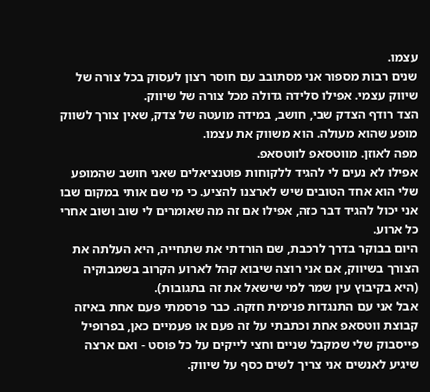עצמו.
שנים רבות מספור אני מסתובב עם חוסר רצון לעסוק בכל צורה של שיווק עצמי. אפילו סלידה גדולה מכל צורה של שיווק.
הצד רודף הצדק שבי, חושב, במידה מועטה של צדק, שאין צורך לשווק מופע שהוא מעולה. הוא משווק את עצמו.
מפה לאוזן. מווטסאפ לווטסאפ.
אפילו לא נעים לי להגיד ללקוחות פוטנציאלים שאני חושב שהמופע שלי הוא אחד הטובים שיש לארצנו להציע. כי מי שם אותי במקום שבו אני יכול להגיד דבר כזה, אפילו אם זה מה שאומרים לי שוב ושוב אחרי כל ארוע.
היום בבוקר בדרך לרכבת, שם הורדתי את שתחייה, היא העלתה את הצורך בשיווק, אם אני רוצה שיבוא קהל לארוע הקרוב בשמבוקיה (היא בקיבוץ עין שמר למי שישאל את זה בתגובות).
אבל אני עם התנגדות פנימית חזקה. כבר פרסמתי פעם אחת באיזה קבוצת ווטסאפ אחת וכתבתי על זה פעם או פעמיים כאן, בפרופיל פייסבוק שלי שמקבל שניים וחצי לייקים על כל פוסט - ואם ארצה שיגיע לאנשים אני צריך לשים כסף על שיווק.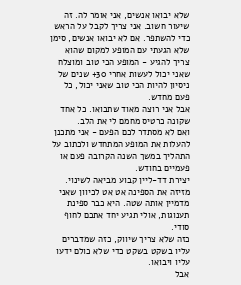שלא יבואו אנשים, אני אומר לה. זה שיעור חשוב. אני צריך לקבל על הראש כדי להשתפר. אם לא יבואו אנשים, סימן שלא הגעתי עם המופע למקום שהוא צריך להגיע - המופע הכי טוב ומוצלח שאני יכול לעשות אחרי 30+ שנים של ניסיון להיות הכי טוב שאני יכול, כל פעם מחדש.
אבל אני רוצה מאוד שתבואו. כל אחד שקונה כרטיס מחמם לי את הלב.
ואם לא מסתדר לכם הפעם - אני מתכנן להעלות את המופע המתחדש ולכתוב על התהליך במשך השנה הקרובה פעם או פעמיים בחודש.
יצירת דד-ליין קבוע מביאה לשינוי. מזיזה את הספינה אט אט לכיוון שאני מדמיין אותה שטה. היא כבר ספינת תענוגות, אולי תגיע יחד אתכם לחוף סודי.
כזה שלא צריך שיווק, כזה שמדברים עליו בשקט בשקט כדי שלא כולם ידעו עליו ויבואו.
אבל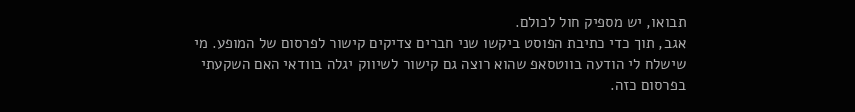תבואו, יש מספיק חול לכולם.
אגב, תוך כדי כתיבת הפוסט ביקשו שני חברים צדיקים קישור לפרסום של המופע. מי שישלח לי הודעה בווטסאפ שהוא רוצה גם קישור לשיווק יגלה בוודאי האם השקעתי בפרסום כזה.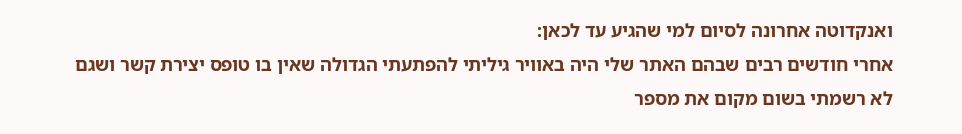ואנקדוטה אחרונה לסיום למי שהגיע עד לכאן:
אחרי חודשים רבים שבהם האתר שלי היה באוויר גיליתי להפתעתי הגדולה שאין בו טופס יצירת קשר ושגם לא רשמתי בשום מקום את מספר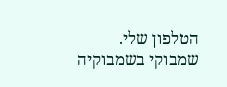הטלפון שלי.
שמבוקי בשמבוקיה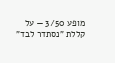מופע 3/50 — על קללת "נסתדר לבד"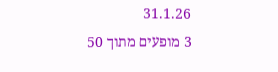31.1.26
3 מופעים מתוך 50